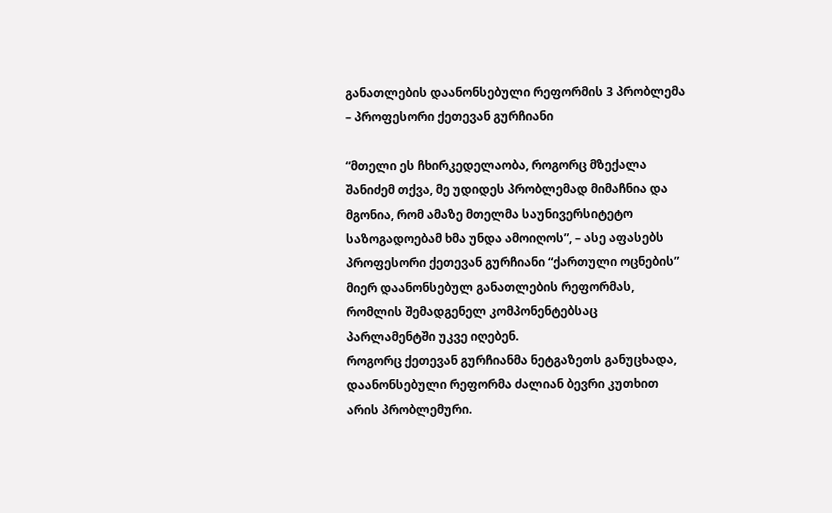განათლების დაანონსებული რეფორმის 3 პრობლემა – პროფესორი ქეთევან გურჩიანი

“მთელი ეს ჩხირკედელაობა, როგორც მზექალა შანიძემ თქვა, მე უდიდეს პრობლემად მიმაჩნია და მგონია, რომ ამაზე მთელმა საუნივერსიტეტო საზოგადოებამ ხმა უნდა ამოიღოს”, – ასე აფასებს პროფესორი ქეთევან გურჩიანი “ქართული ოცნების” მიერ დაანონსებულ განათლების რეფორმას, რომლის შემადგენელ კომპონენტებსაც პარლამენტში უკვე იღებენ.
როგორც ქეთევან გურჩიანმა ნეტგაზეთს განუცხადა, დაანონსებული რეფორმა ძალიან ბევრი კუთხით არის პრობლემური.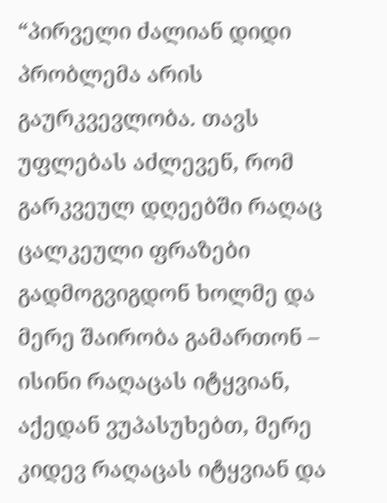“პირველი ძალიან დიდი პრობლემა არის გაურკვევლობა. თავს უფლებას აძლევენ, რომ გარკვეულ დღეებში რაღაც ცალკეული ფრაზები გადმოგვიგდონ ხოლმე და მერე შაირობა გამართონ – ისინი რაღაცას იტყვიან, აქედან ვუპასუხებთ, მერე კიდევ რაღაცას იტყვიან და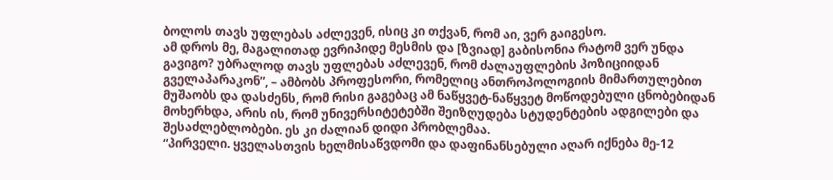ბოლოს თავს უფლებას აძლევენ, ისიც კი თქვან, რომ აი, ვერ გაიგესო.
ამ დროს მე, მაგალითად ევრიპიდე მესმის და [ზვიად] გაბისონია რატომ ვერ უნდა გავიგო? უბრალოდ თავს უფლებას აძლევენ, რომ ძალაუფლების პოზიციიდან გველაპარაკონ”, – ამბობს პროფესორი, რომელიც ანთროპოლოგიის მიმართულებით მუშაობს და დასძენს, რომ რისი გაგებაც ამ ნაწყვეტ-ნაწყვეტ მოწოდებული ცნობებიდან მოხერხდა, არის ის, რომ უნივერსიტეტებში შეიზღუდება სტუდენტების ადგილები და შესაძლებლობები. ეს კი ძალიან დიდი პრობლემაა.
“პირველი. ყველასთვის ხელმისაწვდომი და დაფინანსებული აღარ იქნება მე-12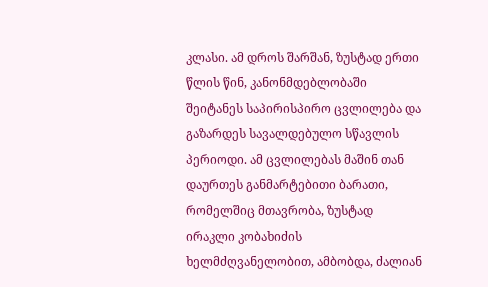კლასი. ამ დროს შარშან, ზუსტად ერთი წლის წინ, კანონმდებლობაში შეიტანეს საპირისპირო ცვლილება და გაზარდეს სავალდებულო სწავლის პერიოდი. ამ ცვლილებას მაშინ თან დაურთეს განმარტებითი ბარათი, რომელშიც მთავრობა, ზუსტად ირაკლი კობახიძის ხელმძღვანელობით, ამბობდა, ძალიან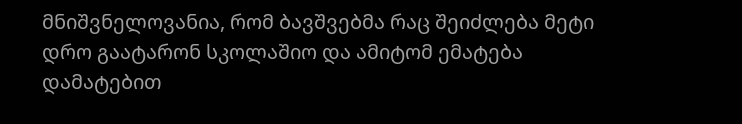მნიშვნელოვანია, რომ ბავშვებმა რაც შეიძლება მეტი დრო გაატარონ სკოლაშიო და ამიტომ ემატება დამატებით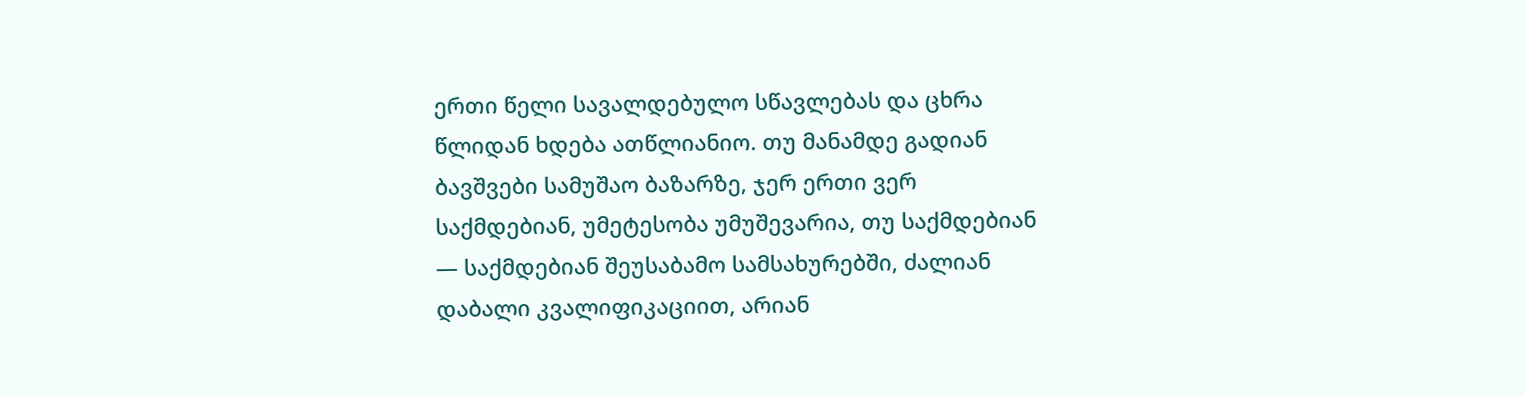ერთი წელი სავალდებულო სწავლებას და ცხრა წლიდან ხდება ათწლიანიო. თუ მანამდე გადიან ბავშვები სამუშაო ბაზარზე, ჯერ ერთი ვერ საქმდებიან, უმეტესობა უმუშევარია, თუ საქმდებიან — საქმდებიან შეუსაბამო სამსახურებში, ძალიან დაბალი კვალიფიკაციით, არიან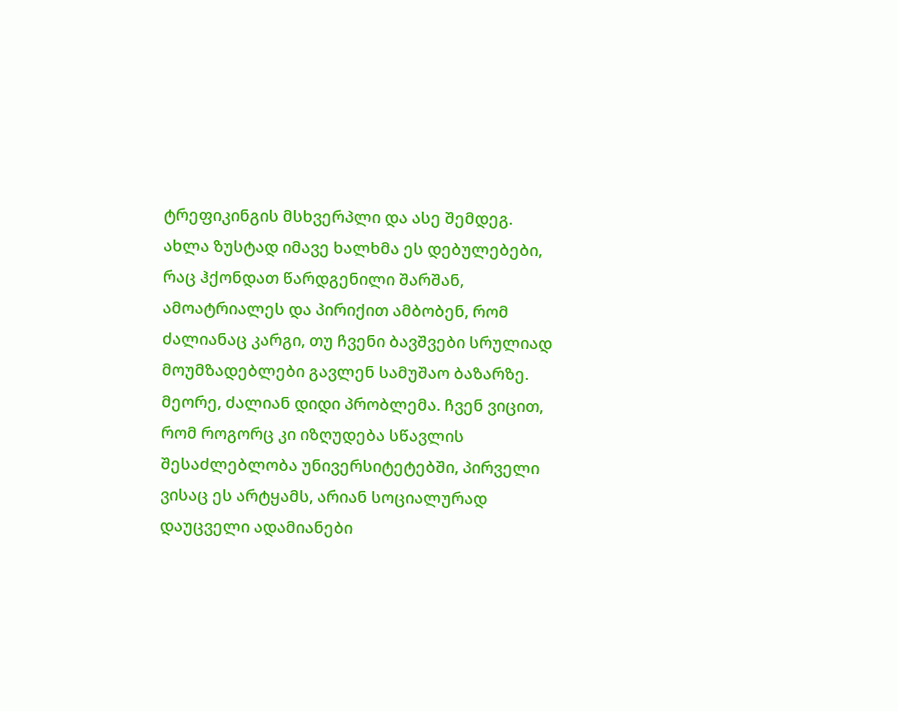ტრეფიკინგის მსხვერპლი და ასე შემდეგ.
ახლა ზუსტად იმავე ხალხმა ეს დებულებები, რაც ჰქონდათ წარდგენილი შარშან, ამოატრიალეს და პირიქით ამბობენ, რომ ძალიანაც კარგი, თუ ჩვენი ბავშვები სრულიად მოუმზადებლები გავლენ სამუშაო ბაზარზე.
მეორე, ძალიან დიდი პრობლემა. ჩვენ ვიცით, რომ როგორც კი იზღუდება სწავლის შესაძლებლობა უნივერსიტეტებში, პირველი ვისაც ეს არტყამს, არიან სოციალურად დაუცველი ადამიანები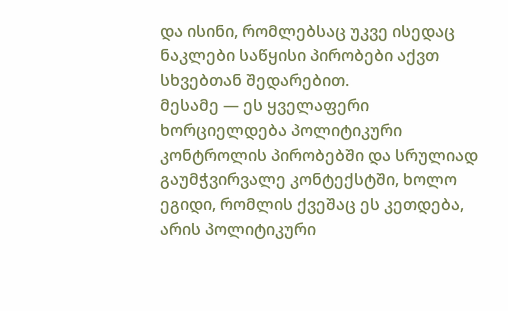და ისინი, რომლებსაც უკვე ისედაც ნაკლები საწყისი პირობები აქვთ სხვებთან შედარებით.
მესამე — ეს ყველაფერი ხორციელდება პოლიტიკური კონტროლის პირობებში და სრულიად გაუმჭვირვალე კონტექსტში, ხოლო ეგიდი, რომლის ქვეშაც ეს კეთდება, არის პოლიტიკური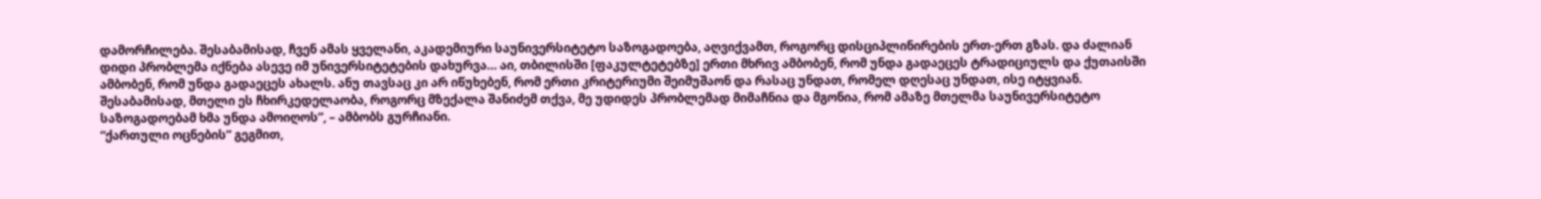დამორჩილება. შესაბამისად, ჩვენ ამას ყველანი, აკადემიური საუნივერსიტეტო საზოგადოება, აღვიქვამთ, როგორც დისციპლინირების ერთ-ერთ გზას. და ძალიან დიდი პრობლემა იქნება ასევე იმ უნივერსიტეტების დახურვა… აი, თბილისში [ფაკულტეტებზე] ერთი მხრივ ამბობენ, რომ უნდა გადაეცეს ტრადიციულს და ქუთაისში ამბობენ, რომ უნდა გადაეცეს ახალს. ანუ თავსაც კი არ იწუხებენ, რომ ერთი კრიტერიუმი შეიმუშაონ და რასაც უნდათ, რომელ დღესაც უნდათ, ისე იტყვიან.
შესაბამისად, მთელი ეს ჩხირკედელაობა, როგორც მზექალა შანიძემ თქვა, მე უდიდეს პრობლემად მიმაჩნია და მგონია, რომ ამაზე მთელმა საუნივერსიტეტო საზოგადოებამ ხმა უნდა ამოიღოს”, – ამბობს გურჩიანი.
“ქართული ოცნების” გეგმით,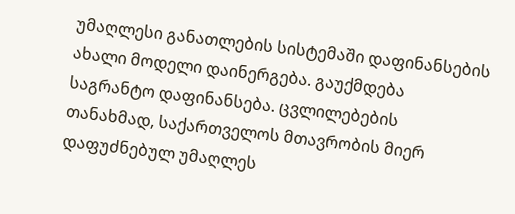უმაღლესი განათლების სისტემაში დაფინანსების ახალი მოდელი დაინერგება. გაუქმდება საგრანტო დაფინანსება. ცვლილებების თანახმად, საქართველოს მთავრობის მიერ დაფუძნებულ უმაღლეს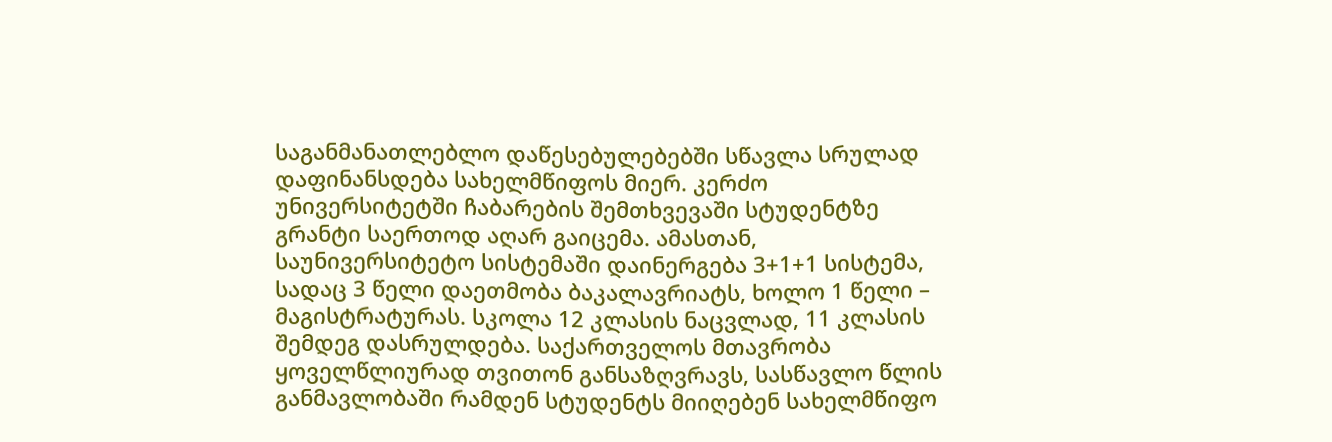საგანმანათლებლო დაწესებულებებში სწავლა სრულად დაფინანსდება სახელმწიფოს მიერ. კერძო უნივერსიტეტში ჩაბარების შემთხვევაში სტუდენტზე გრანტი საერთოდ აღარ გაიცემა. ამასთან, საუნივერსიტეტო სისტემაში დაინერგება 3+1+1 სისტემა, სადაც 3 წელი დაეთმობა ბაკალავრიატს, ხოლო 1 წელი – მაგისტრატურას. სკოლა 12 კლასის ნაცვლად, 11 კლასის შემდეგ დასრულდება. საქართველოს მთავრობა ყოველწლიურად თვითონ განსაზღვრავს, სასწავლო წლის განმავლობაში რამდენ სტუდენტს მიიღებენ სახელმწიფო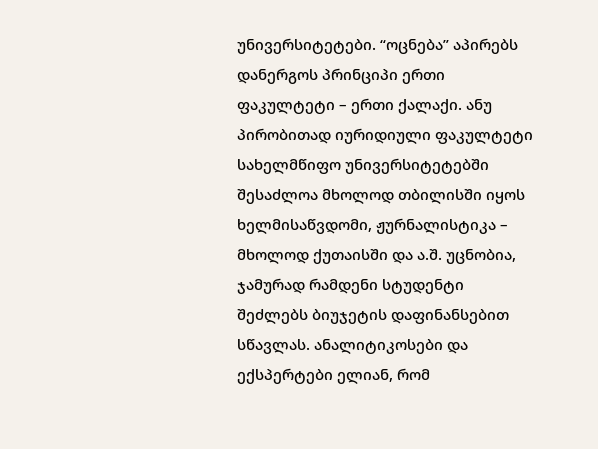უნივერსიტეტები. “ოცნება” აპირებს დანერგოს პრინციპი ერთი ფაკულტეტი – ერთი ქალაქი. ანუ პირობითად იურიდიული ფაკულტეტი სახელმწიფო უნივერსიტეტებში შესაძლოა მხოლოდ თბილისში იყოს ხელმისაწვდომი, ჟურნალისტიკა – მხოლოდ ქუთაისში და ა.შ. უცნობია, ჯამურად რამდენი სტუდენტი შეძლებს ბიუჯეტის დაფინანსებით სწავლას. ანალიტიკოსები და ექსპერტები ელიან, რომ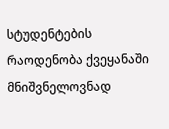სტუდენტების რაოდენობა ქვეყანაში მნიშვნელოვნად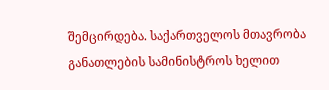შემცირდება. საქართველოს მთავრობა განათლების სამინისტროს ხელით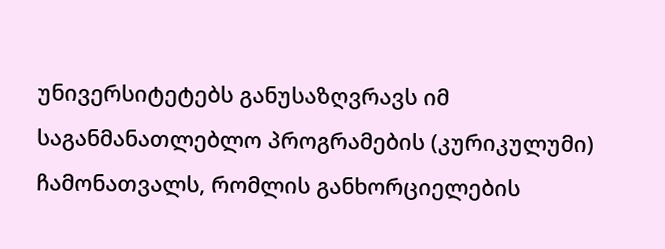უნივერსიტეტებს განუსაზღვრავს იმ საგანმანათლებლო პროგრამების (კურიკულუმი) ჩამონათვალს, რომლის განხორციელების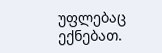უფლებაც ექნებათ.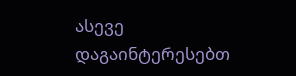ასევე დაგაინტერესებთ